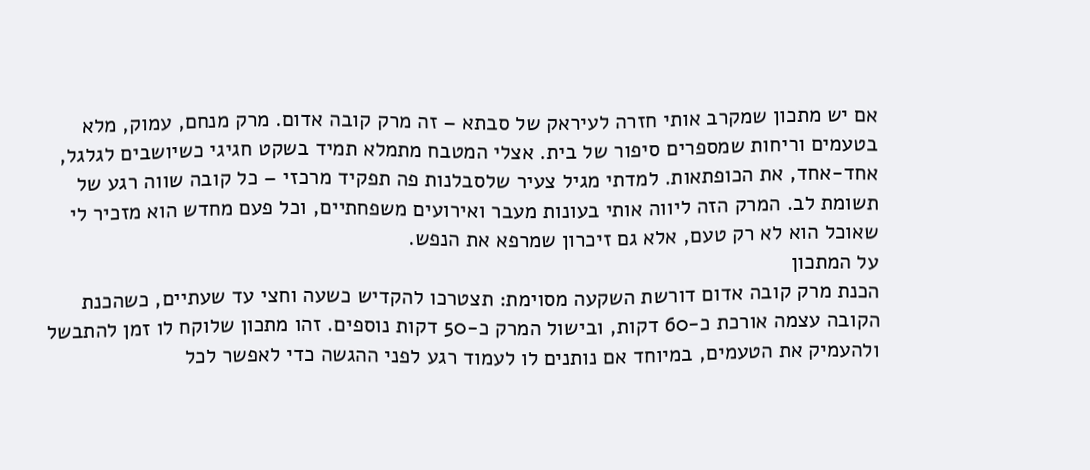אם יש מתכון שמקרב אותי חזרה לעיראק של סבתא – זה מרק קובה אדום. מרק מנחם, עמוק, מלא בטעמים וריחות שמספרים סיפור של בית. אצלי המטבח מתמלא תמיד בשקט חגיגי כשיושבים לגלגל, אחד-אחד, את הכופתאות. למדתי מגיל צעיר שלסבלנות פה תפקיד מרכזי – כל קובה שווה רגע של תשומת לב. המרק הזה ליווה אותי בעונות מעבר ואירועים משפחתיים, וכל פעם מחדש הוא מזכיר לי שאוכל הוא לא רק טעם, אלא גם זיכרון שמרפא את הנפש.
על המתכון
הכנת מרק קובה אדום דורשת השקעה מסוימת: תצטרכו להקדיש כשעה וחצי עד שעתיים, כשהכנת הקובה עצמה אורכת כ-60 דקות, ובישול המרק כ-50 דקות נוספים. זהו מתכון שלוקח לו זמן להתבשל ולהעמיק את הטעמים, במיוחד אם נותנים לו לעמוד רגע לפני ההגשה כדי לאפשר לכל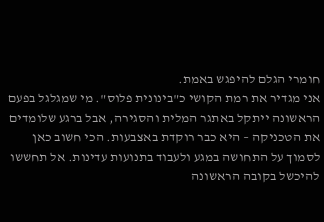חומרי הגלם להיפגש באמת.
אני מגדיר את רמת הקושי כ"בינונית פלוס". מי שמגלגל בפעם הראשונה ייתקל באתגר המלית והסגירה, אבל ברגע שלומדים את הטכניקה – היא כבר רוקדת באצבעות. הכי חשוב כאן לסמוך על התחושה במגע ולעבוד בתנועות עדינות. אל תחששו להיכשל בקובה הראשונה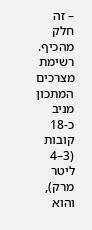– זה חלק מהכיף.
רשימת מצרכים
המתכון מניב כ-18 קובות (3–4 ליטר מרק), והוא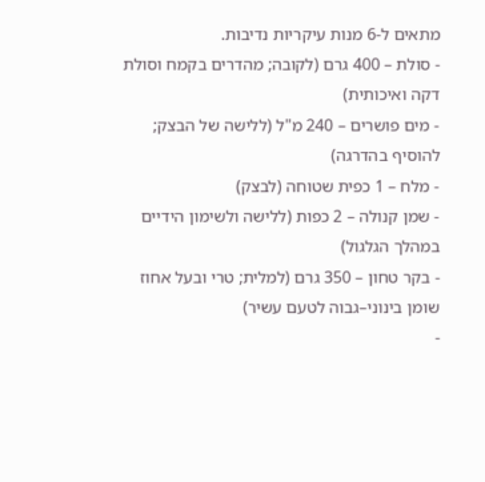מתאים ל-6 מנות עיקריות נדיבות.
- סולת – 400 גרם (לקובה; מהדרים בקמח וסולת דקה ואיכותית)
- מים פושרים – 240 מ"ל (ללישה של הבצק; להוסיף בהדרגה)
- מלח – 1 כפית שטוחה (לבצק)
- שמן קנולה – 2 כפות (ללישה ולשימון הידיים במהלך הגלגול)
- בקר טחון – 350 גרם (למלית; טרי ובעל אחוז שומן בינוני–גבוה לטעם עשיר)
-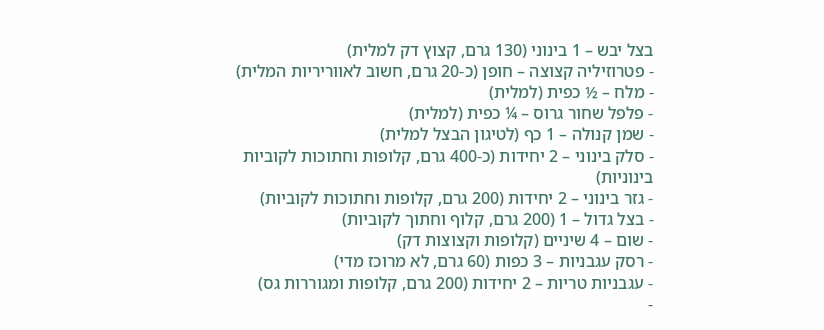בצל יבש – 1 בינוני (130 גרם, קצוץ דק למלית)
- פטרוזיליה קצוצה – חופן (כ-20 גרם, חשוב לאווריריות המלית)
- מלח – ½ כפית (למלית)
- פלפל שחור גרוס – ¼ כפית (למלית)
- שמן קנולה – 1 כף (לטיגון הבצל למלית)
- סלק בינוני – 2 יחידות (כ-400 גרם, קלופות וחתוכות לקוביות בינוניות)
- גזר בינוני – 2 יחידות (200 גרם, קלופות וחתוכות לקוביות)
- בצל גדול – 1 (200 גרם, קלוף וחתוך לקוביות)
- שום – 4 שיניים (קלופות וקצוצות דק)
- רסק עגבניות – 3 כפות (60 גרם, לא מרוכז מדי)
- עגבניות טריות – 2 יחידות (200 גרם, קלופות ומגוררות גס)
-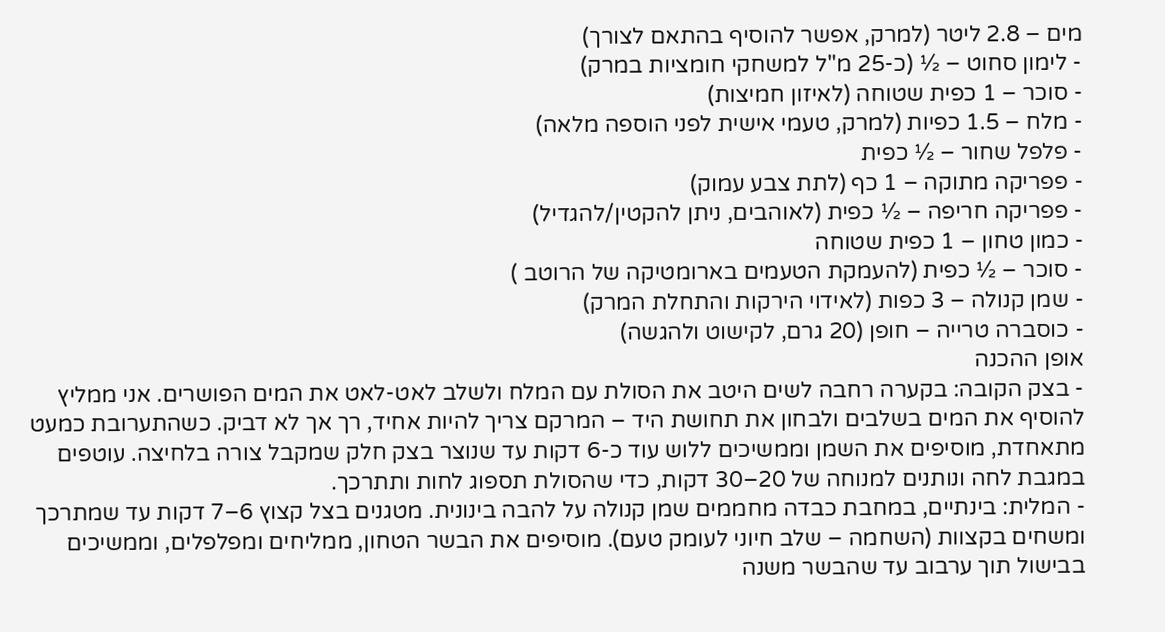מים – 2.8 ליטר (למרק, אפשר להוסיף בהתאם לצורך)
- לימון סחוט – ½ (כ-25 מ"ל למשחקי חומציות במרק)
- סוכר – 1 כפית שטוחה (לאיזון חמיצות)
- מלח – 1.5 כפיות (למרק, טעמי אישית לפני הוספה מלאה)
- פלפל שחור – ½ כפית
- פפריקה מתוקה – 1 כף (לתת צבע עמוק)
- פפריקה חריפה – ½ כפית (לאוהבים, ניתן להקטין/להגדיל)
- כמון טחון – 1 כפית שטוחה
- סוכר – ½ כפית (להעמקת הטעמים בארומטיקה של הרוטב )
- שמן קנולה – 3 כפות (לאידוי הירקות והתחלת המרק)
- כוסברה טרייה – חופן (20 גרם, לקישוט ולהגשה)
אופן ההכנה
- בצק הקובה: בקערה רחבה לשים היטב את הסולת עם המלח ולשלב לאט-לאט את המים הפושרים. אני ממליץ להוסיף את המים בשלבים ולבחון את תחושת היד – המרקם צריך להיות אחיד, רך אך לא דביק. כשהתערובת כמעט מתאחדת, מוסיפים את השמן וממשיכים ללוש עוד כ-6 דקות עד שנוצר בצק חלק שמקבל צורה בלחיצה. עוטפים במגבת לחה ונותנים למנוחה של 20–30 דקות, כדי שהסולת תספוג לחות ותתרכך.
- המלית: בינתיים, במחבת כבדה מחממים שמן קנולה על להבה בינונית. מטגנים בצל קצוץ 6–7 דקות עד שמתרכך ומשחים בקצוות (השחמה – שלב חיוני לעומק טעם). מוסיפים את הבשר הטחון, ממליחים ומפלפלים, וממשיכים בבישול תוך ערבוב עד שהבשר משנה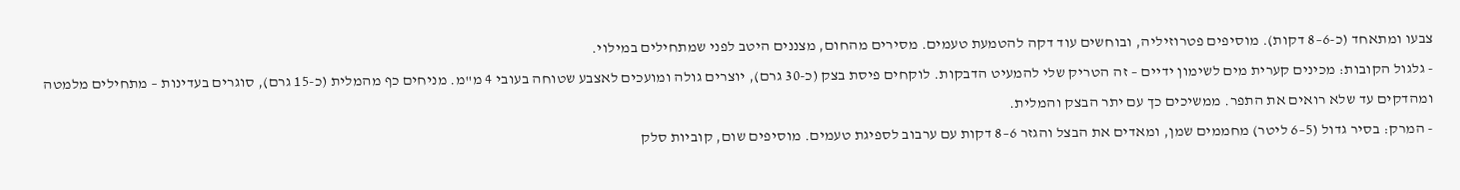צבעו ומתאחד (כ-6–8 דקות). מוסיפים פטרוזיליה, ובוחשים עוד דקה להטמעת טעמים. מסירים מהחום, מצננים היטב לפני שמתחילים במילוי.
- גלגול הקובות: מכינים קערית מים לשימון ידיים – זה הטריק שלי להמעיט הדבקות. לוקחים פיסת בצק (כ-30 גרם), יוצרים גולה ומועכים לאצבע שטוחה בעובי 4 מ"מ. מניחים כף מהמלית (כ-15 גרם), סוגרים בעדינות – מתחילים מלמטה ומהדקים עד שלא רואים את התפר. ממשיכים כך עם יתר הבצק והמלית.
- המרק: בסיר גדול (5–6 ליטר) מחממים שמן, ומאדים את הבצל והגזר 6–8 דקות עם ערבוב לספיגת טעמים. מוסיפים שום, קוביות סלק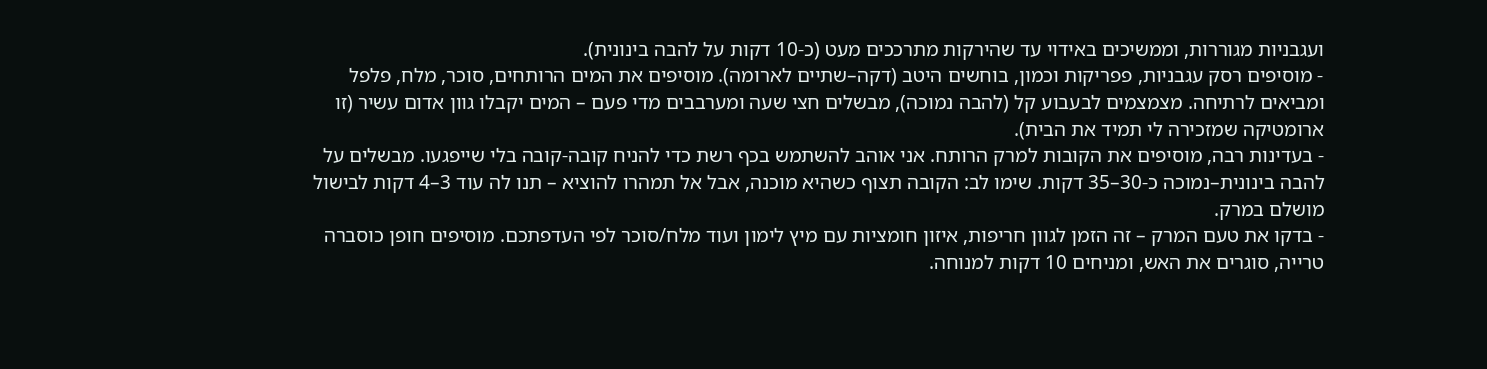ועגבניות מגוררות, וממשיכים באידוי עד שהירקות מתרככים מעט (כ-10 דקות על להבה בינונית).
- מוסיפים רסק עגבניות, פפריקות וכמון, בוחשים היטב (דקה–שתיים לארומה). מוסיפים את המים הרותחים, סוכר, מלח, פלפל ומביאים לרתיחה. מצמצמים לבעבוע קל (להבה נמוכה), מבשלים חצי שעה ומערבבים מדי פעם – המים יקבלו גוון אדום עשיר (זו ארומטיקה שמזכירה לי תמיד את הבית).
- בעדינות רבה, מוסיפים את הקובות למרק הרותח. אני אוהב להשתמש בכף רשת כדי להניח קובה-קובה בלי שייפגעו. מבשלים על להבה בינונית–נמוכה כ-30–35 דקות. שימו לב: הקובה תצוף כשהיא מוכנה, אבל אל תמהרו להוציא – תנו לה עוד 3–4 דקות לבישול מושלם במרק.
- בדקו את טעם המרק – זה הזמן לגוון חריפות, איזון חומציות עם מיץ לימון ועוד מלח/סוכר לפי העדפתכם. מוסיפים חופן כוסברה טרייה, סוגרים את האש, ומניחים 10 דקות למנוחה.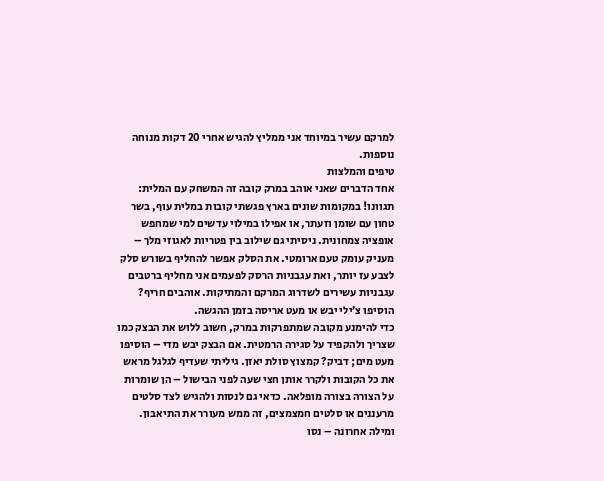למרקם עשיר במיוחד אני ממליץ להגיש אחרי 20 דקות מנוחה נוספות.
טיפים והמלצות
אחד הדברים שאני אוהב במרק קובה זה המשחק עם המלית: תגוונו! במקומות שונים בארץ פגשתי קובות במלית עוף, בשר טחון עם שומן וזעתר, או אפילו במילוי עדשים למי שמחפש אופציה צמחונית. ניסיתי גם שילוב בין פטריות לאגוזי מלך – מעניק עומק טעם ארומטי. את הסלק אפשר להחליף בשורש סלק לצבע עז יותר, ואת עגבניות הרסק לפעמים אני מחליף ברטבים עגבניות עשירים לשדרוג המרקם והמתיקות. אוהבים חריף? הוסיפו צ’ילי יבש או מעט אריסה בזמן ההגשה.
כדי להימנע מקובה שמתפרקות במרק, חשוב ללוש את הבצק כמו שצריך ולהקפיד על סגירה הרמטית. אם הבצק יבש מדי – הוסיפו מעט מים; דביק? קמצוץ סולת יאזן. גיליתי שעדיף לגלגל מראש את כל הקובות ולקרר אותן חצי שעה לפני הבישול – הן שומרות על הצורה בצורה מופלאה. כדאי גם לנסות ולהגיש לצד סלטים מרעננים או סלטים חמצמצים, זה ממש מעורר את התיאבון. ומילה אחרונה – נסו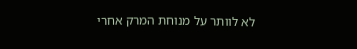לא לוותר על מנוחת המרק אחרי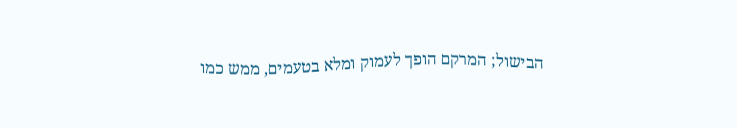הבישול; המרקם הופך לעמוק ומלא בטעמים, ממש כמו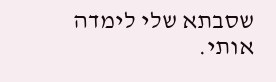שסבתא שלי לימדה אותי.